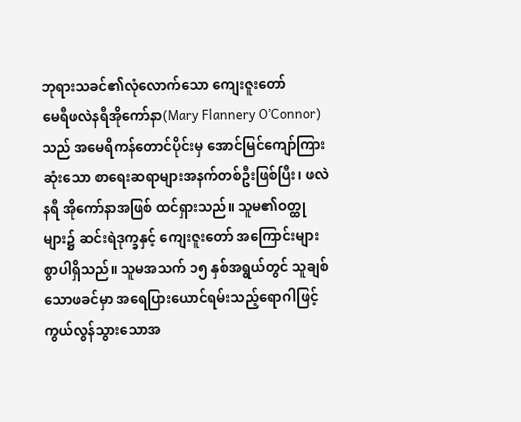ဘုရားသခင်၏လုံလောက်သော ကျေးဇူးတော်
မေရီဖလဲနရီအိုကော်နာ(Mary Flannery O’Connor)သည် အမေရိကန်တောင်ပိုင်းမှ အောင်မြင်ကျော်ကြားဆုံးသော စာရေးဆရာများအနက်တစ်ဦးဖြစ်ပြီး၊ ဖလဲနရီ အိုကော်နာအဖြစ် ထင်ရှားသည်။ သူမ၏ဝတ္ထုများ၌ ဆင်းရဲဒုက္ခနှင့် ကျေးဇူးတော် အကြောင်းများစွာပါရှိသည်။ သူမအသက် ၁၅ နှစ်အရွယ်တွင် သူချစ်သောဖခင်မှာ အရေပြားယောင်ရမ်းသည့်ရောဂါဖြင့် ကွယ်လွန်သွားသောအ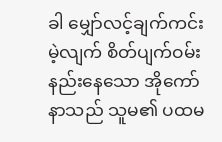ခါ မျှော်လင့်ချက်ကင်းမဲ့လျက် စိတ်ပျက်ဝမ်းနည်းနေသော အိုကော်နာသည် သူမ၏ ပထမ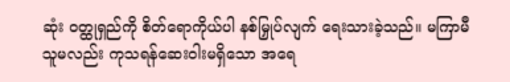ဆုံး ဝတ္ထုရှည်ကို စိတ်ရောကိုယ်ပါ နစ်မြှုပ်လျက် ရေးသားခဲ့သည်။ မကြာမီ သူမလည်း ကုသရန်ဆေးဝါးမရှိသော အရေ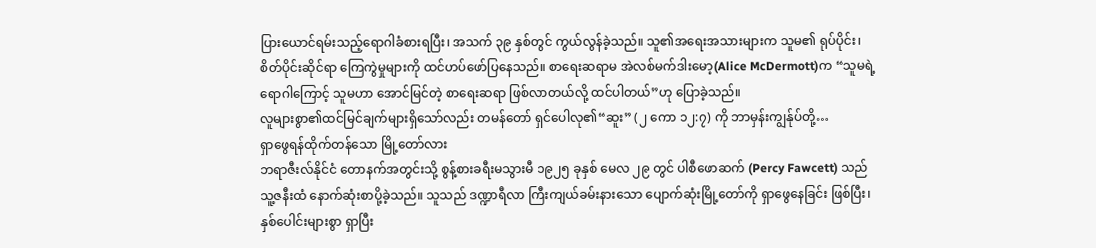ပြားယောင်ရမ်းသည့်ရောဂါခံစားရပြီး၊ အသက် ၃၉ နှစ်တွင် ကွယ်လွန်ခဲ့သည်။ သူ၏အရေးအသားများက သူမ၏ ရုပ်ပိုင်း၊ စိတ်ပိုင်းဆိုင်ရာ ကြေကွဲမှုများကို ထင်ဟပ်ဖော်ပြနေသည်။ စာရေးဆရာမ အဲလစ်မက်ဒါးမော့(Alice McDermott)က “သူမရဲ့ရောဂါကြောင့် သူမဟာ အောင်မြင်တဲ့ စာရေးဆရာ ဖြစ်လာတယ်လို့ ထင်ပါတယ်”ဟု ပြောခဲ့သည်။
လူများစွာ၏ထင်မြင်ချက်များရှိသော်လည်း တမန်တော် ရှင်ပေါလု၏“ဆူး” (၂ ကော ၁၂:၇) ကို ဘာမှန်းကျွန်ုပ်တို့…
ရှာဖွေရန်ထိုက်တန်သော မြို့တော်လား
ဘရာဇီးလ်နိုင်ငံ တောနက်အတွင်းသို့ စွန့်စားခရီးမသွားမီ ၁၉၂၅ ခုနှစ် မေလ ၂၉ တွင် ပါစီဖောဆက် (Percy Fawcett) သည် သူ့ဇနီးထံ နောက်ဆုံးစာပို့ခဲ့သည်။ သူသည် ဒဏ္ဍာရီလာ ကြီးကျယ်ခမ်းနားသော ပျောက်ဆုံးမြို့တော်ကို ရှာဖွေနေခြင်း ဖြစ်ပြီး၊ နှစ်ပေါင်းများစွာ ရှာပြီး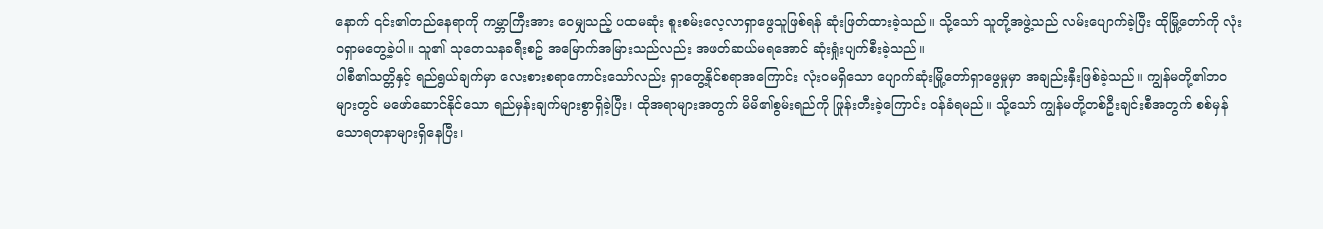နောက် ၎င်း၏တည်နေရာကို ကမ္ဘာကြီးအား ဝေမျှသည့် ပထမဆုံး စူးစမ်းလေ့လာရှာဖွေသူဖြစ်ရန် ဆုံးဖြတ်ထားခဲ့သည်။ သို့သော် သူတို့အဖွဲ့သည် လမ်းပျောက်ခဲ့ပြီး ထိုမြို့တော်ကို လုံးဝရှာမတွေ့ခဲ့ပါ။ သူ၏ သုတေသနခရီးစဥ် အမြောက်အမြားသည်လည်း အဖတ်ဆယ်မရအောင် ဆုံးရှုံးပျက်စီးခဲ့သည်။
ပါစီ၏သတ္တိနှင့် ရည်ရွယ်ချက်မှာ လေးစားစရာကောင်းသော်လည်း ရှာတွေ့နိုင်စရာအကြောင်း လုံးဝမရှိသော ပျောက်ဆုံးမြို့တော်ရှာဖွေမှုမှာ အချည်းနှီးဖြစ်ခဲ့သည်။ ကျွန်မတို့၏ဘဝများတွင် မဖော်ဆောင်နိုင်သော ရည်မှန်းချက်များစွာရှိခဲ့ပြီး၊ ထိုအရာများအတွက် မိမိ၏စွမ်းရည်ကို ဖြုန်းတီးခဲ့ကြောင်း ဝန်ခံရမည်။ သို့သော် ကျွန်မတို့တစ်ဦးချင်းစီအတွက် စစ်မှန်သောရတနာများရှိနေပြီး၊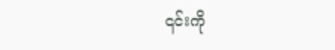၎င်းကို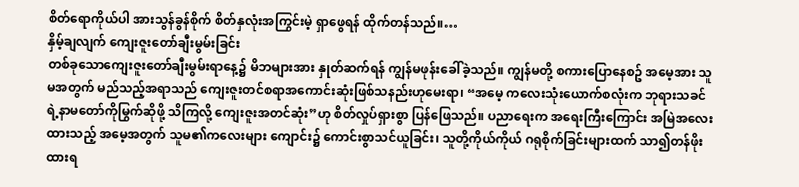စိတ်ရောကိုယ်ပါ အားသွန်ခွန်စိုက် စိတ်နှလုံးအကြွင်းမဲ့ ရှာဖွေရန် ထိုက်တန်သည်။…
နှိမ့်ချလျက် ကျေးဇူးတော်ချီးမွမ်းခြင်း
တစ်ခုသောကျေးဇူးတော်ချီးမွမ်းရာနေ့၌ မိဘများအား နှုတ်ဆက်ရန် ကျွန်မဖုန်းခေါ်ခဲ့သည်။ ကျွန်မတို့ စကားပြောနေစဥ် အမေ့အား သူမအတွက် မည်သည့်အရာသည် ကျေးဇူးတင်စရာအကောင်းဆုံးဖြစ်သနည်းဟုမေးရာ၊ “အမေ့ ကလေးသုံးယောက်စလုံးက ဘုရားသခင်ရဲ့နာမတော်ကိုမြွက်ဆိုဖို့ သိကြလို့ ကျေးဇူးအတင်ဆုံး”ဟု စိတ်လှုပ်ရှားစွာ ပြန်ဖြေသည်။ ပညာရေးက အရေးကြီးကြောင်း အမြဲအလေးထားသည့် အမေ့အတွက် သူမ၏ကလေးများ ကျောင်း၌ ကောင်းစွာသင်ယူခြင်း၊ သူတို့ကိုယ်ကိုယ် ဂရုစိုက်ခြင်းများထက် သာ၍တန်ဖိုးထားရ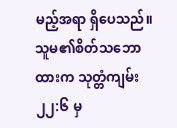မည့်အရာ ရှိပေသည်။
သူမ၏စိတ်သဘောထားက သုတ္တံကျမ်း ၂၂:၆ မှ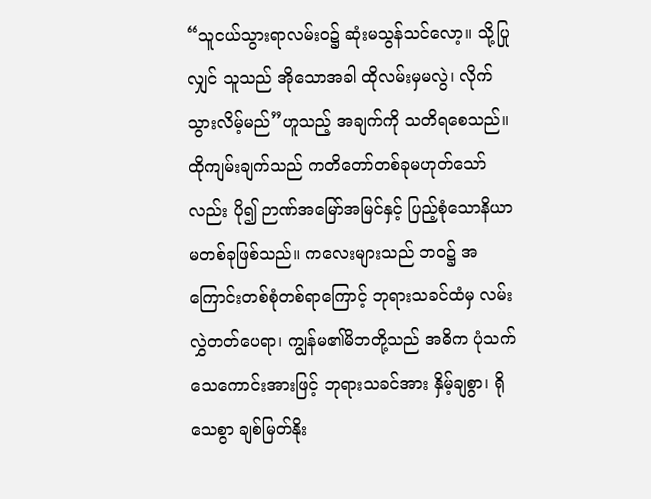“သူငယ်သွားရာလမ်းဝ၌ ဆုံးမသွန်သင်လော့။ သို့ပြုလျှင် သူသည် အိုသောအခါ ထိုလမ်းမှမလွဲ၊ လိုက်သွားလိမ့်မည်”ဟူသည့် အချက်ကို သတိရစေသည်။ ထိုကျမ်းချက်သည် ကတိတော်တစ်ခုမဟုတ်သော်လည်း ပို၍ ဉာဏ်အမြော်အမြင်နှင့် ပြည့်စုံသောနိယာမတစ်ခုဖြစ်သည်။ ကလေးများသည် ဘဝ၌ အကြောင်းတစ်စုံတစ်ရာကြောင့် ဘုရားသခင်ထံမှ လမ်းလွှဲတတ်ပေရာ၊ ကျွန်မ၏မိဘတို့သည် အဓိက ပုံသက်သေကောင်းအားဖြင့် ဘုရားသခင်အား နှိမ့်ချစွာ၊ ရိုသေစွာ ချစ်မြတ်နိုး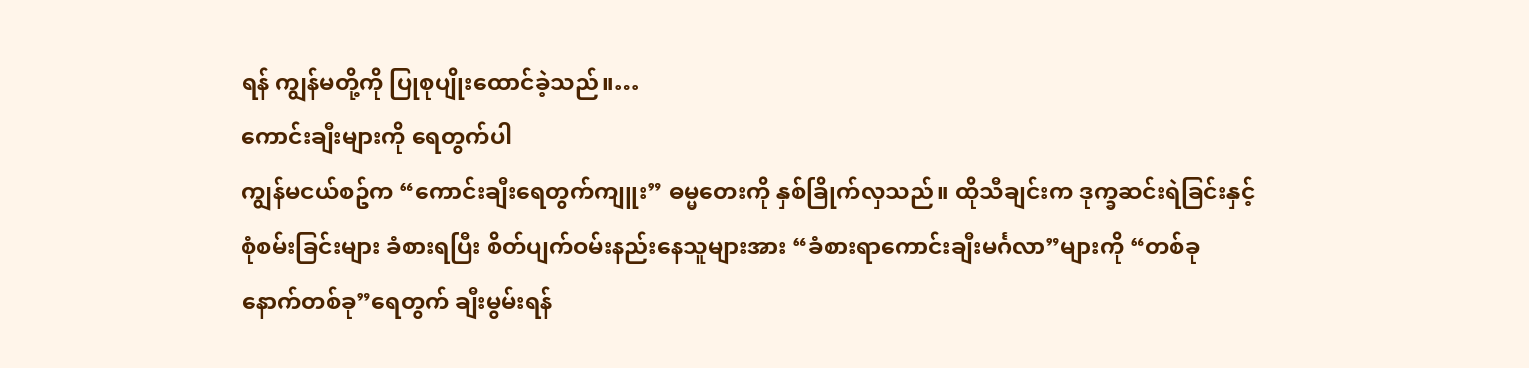ရန် ကျွန်မတို့ကို ပြုစုပျိုးထောင်ခဲ့သည်။…
ကောင်းချီးများကို ရေတွက်ပါ
ကျွန်မငယ်စဥ်က “ကောင်းချီးရေတွက်ကျူး” ဓမ္မတေးကို နှစ်ခြိုက်လှသည်။ ထိုသီချင်းက ဒုက္ခဆင်းရဲခြင်းနှင့်စုံစမ်းခြင်းများ ခံစားရပြီး စိတ်ပျက်ဝမ်းနည်းနေသူများအား “ခံစားရာကောင်းချီးမင်္ဂလာ”များကို “တစ်ခုနောက်တစ်ခု”ရေတွက် ချီးမွမ်းရန်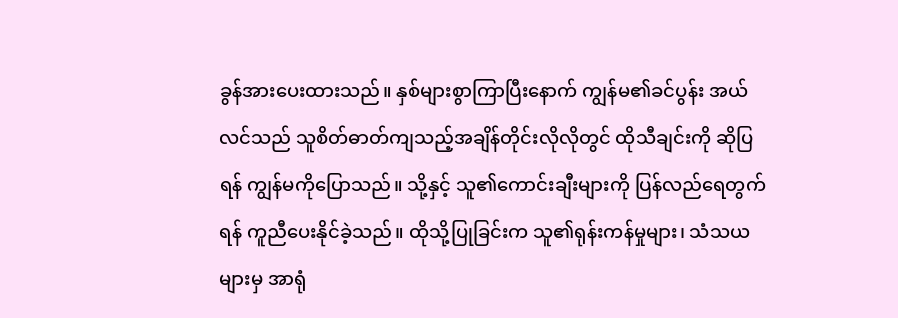ခွန်အားပေးထားသည်။ နှစ်များစွာကြာပြီးနောက် ကျွန်မ၏ခင်ပွန်း အယ်လင်သည် သူစိတ်ဓာတ်ကျသည့်အချိန်တိုင်းလိုလိုတွင် ထိုသီချင်းကို ဆိုပြရန် ကျွန်မကိုပြောသည်။ သို့နှင့် သူ၏ကောင်းချီးများကို ပြန်လည်ရေတွက်ရန် ကူညီပေးနိုင်ခဲ့သည်။ ထိုသို့ပြုခြင်းက သူ၏ရုန်းကန်မှုများ၊ သံသယများမှ အာရုံ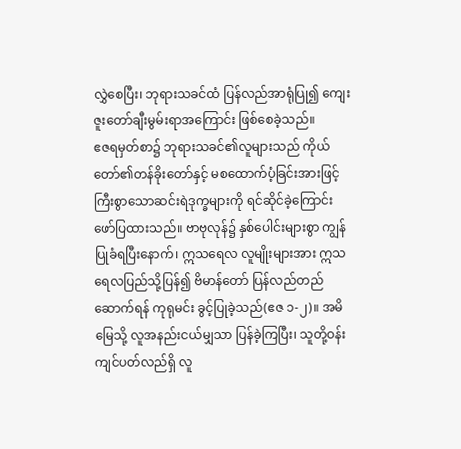လွှဲစေပြီး၊ ဘုရားသခင်ထံ ပြန်လည်အာရုံပြု၍ ကျေးဇူးတော်ချီးမွမ်းရာအကြောင်း ဖြစ်စေခဲ့သည်။
ဧဇရမှတ်စာ၌ ဘုရားသခင်၏လူများသည် ကိုယ်တော်၏တန်ခိုးတော်နှင့် မစထောက်ပံ့ခြင်းအားဖြင့် ကြီးစွာသောဆင်းရဲဒုက္ခများကို ရင်ဆိုင်ခဲ့ကြောင်း ဖော်ပြထားသည်။ ဗာဗုလုန်၌ နှစ်ပေါင်းများစွာ ကျွန်ပြုခံရပြီးနောက်၊ ဣသရေလ လူမျိုးများအား ဣသရေလပြည်သို့ပြန်၍ ဗိမာန်တော် ပြန်လည်တည်ဆောက်ရန် ကုရုမင်း ခွင့်ပြုခဲ့သည်(ဧဇ ၁-၂)။ အမိမြေသို့ လူအနည်းငယ်မျှသာ ပြန်ခဲ့ကြပြီး၊ သူတို့ဝန်းကျင်ပတ်လည်ရှိ လူ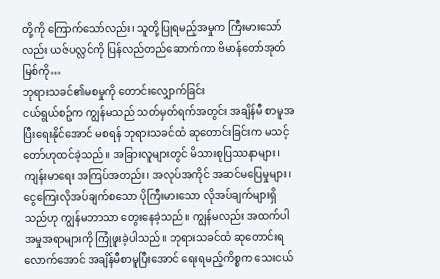တို့ကို ကြောက်သော်လည်း၊ သူတို့ပြုရမည့်အမှုက ကြီးမားသော်လည်း ယဇ်ပလ္လင်ကို ပြန်လည်တည်ဆောက်ကာ ဗိမာန်တော်အုတ်မြစ်ကို…
ဘုရားသခင်၏မစမှုကို တောင်းလျှောက်ခြင်း
ငယ်ရွယ်စဥ်က ကျွန်မသည် သတ်မှတ်ရက်အတွင်း အချိန်မီ စာမူအပြီးရေးနိုင်အောင် မစရန် ဘုရားသခင်ထံ ဆုတောင်းခြင်းက မသင့်တော်ဟုထင်ခဲ့သည်။ အခြားလူများတွင် မိသားစုပြဿနာများ၊ ကျန်းမာရေး အကြပ်အတည်း၊ အလုပ်အကိုင် အဆင်မပြေမှုများ၊ ငွေကြေးလိုအပ်ချက်စသော ပိုကြီးမားသော လိုအပ်ချက်များရှိသည်ဟု ကျွန်မဘာသာ တွေးနေခဲ့သည်။ ကျွန်မလည်း အထက်ပါအမှုအရာများကို ကြုံဖူးခဲ့ပါသည်။ ဘုရားသခင်ထံ ဆုတောင်းရလောက်အောင် အချိန်မီစာမူပြီးအောင် ရေးရမည့်ကိစ္စက သေးငယ်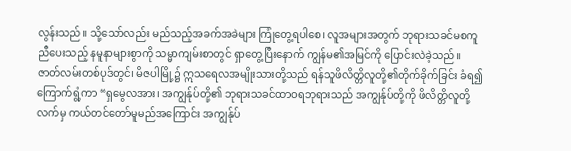လွန်းသည်။ သို့သော်လည်း မည်သည့်အခက်အခဲများ ကြုံတွေ့ရပါစေ၊ လူအများအတွက် ဘုရားသခင်မစကူညီပေးသည့် နမူနာများစွာကို သမ္မာကျမ်းစာတွင် ရှာတွေ့ပြီးနောက် ကျွန်မ၏အမြင်ကို ပြောင်းလဲခဲ့သည်။
ဇာတ်လမ်းတစ်ပုဒ်တွင်၊ မိဇပါမြို့၌ ဣသရေလအမျိုးသားတို့သည် ရန်သူဖိလိတ္တိလူတို့၏တိုက်ခိုက်ခြင်း ခံရ၍ ကြောက်ရွံ့ကာ “ရှမွေလအား၊ အကျွန်ုပ်တို့၏ ဘုရားသခင်ထာဝရဘုရားသည် အကျွန်ုပ်တို့ကို ဖိလိတ္တိလူတို့လက်မှ ကယ်တင်တော်မူမည်အကြောင်း အကျွန်ုပ်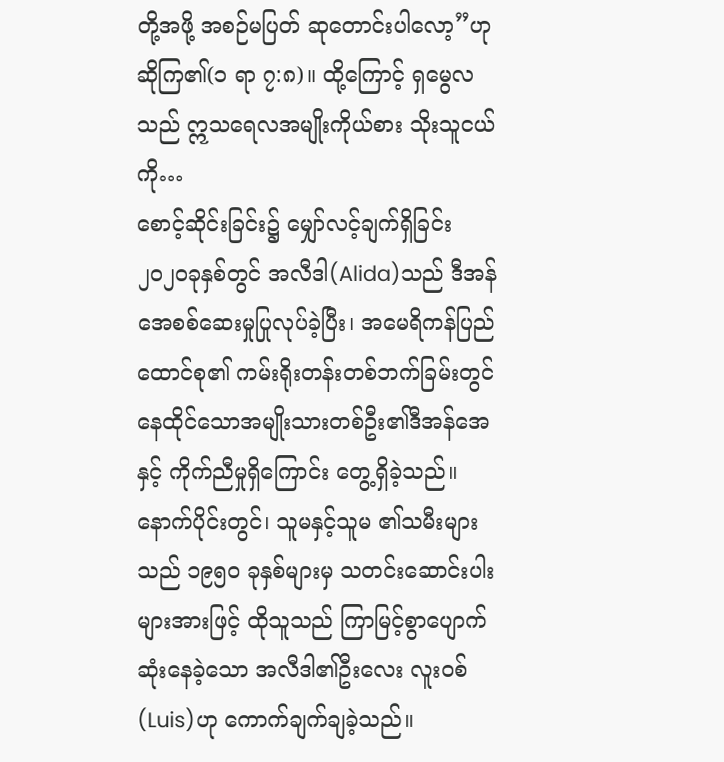တို့အဖို့ အစဉ်မပြတ် ဆုတောင်းပါလော့”ဟု ဆိုကြ၏(၁ ရာ ၇:၈)။ ထို့ကြောင့် ရှမွေလသည် ဣသရေလအမျိုးကိုယ်စား သိုးသူငယ်ကို…
စောင့်ဆိုင်းခြင်း၌ မျှော်လင့်ချက်ရှိခြင်း
၂၀၂၀ခုနှစ်တွင် အလီဒါ(Alida)သည် ဒီအန်အေစစ်ဆေးမှုပြုလုပ်ခဲ့ပြီး၊ အမေရိကန်ပြည်ထောင်စု၏ ကမ်းရိုးတန်းတစ်ဘက်ခြမ်းတွင် နေထိုင်သောအမျိုးသားတစ်ဦး၏ဒီအန်အေနှင့် ကိုက်ညီမှုရှိကြောင်း တွေ့ရှိခဲ့သည်။ နောက်ပိုင်းတွင်၊ သူမနှင့်သူမ ၏သမီးများသည် ၁၉၅၀ ခုနှစ်များမှ သတင်းဆောင်းပါးများအားဖြင့် ထိုသူသည် ကြာမြင့်စွာပျောက်ဆုံးနေခဲ့သော အလီဒါ၏ဦးလေး လူးဝစ်(Luis)ဟု ကောက်ချက်ချခဲ့သည်။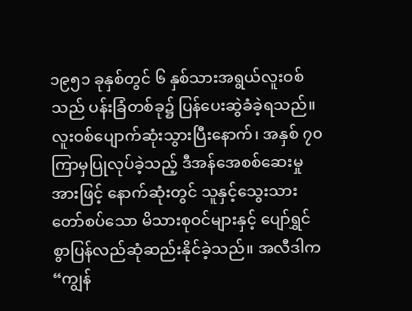၁၉၅၁ ခုနှစ်တွင် ၆ နှစ်သားအရွယ်လူးဝစ်သည် ပန်းခြံတစ်ခု၌ ပြန်ပေးဆွဲခံခဲ့ရသည်။ လူးဝစ်ပျောက်ဆုံးသွားပြီးနောက်၊ အနှစ် ၇၀ ကြာမှပြုလုပ်ခဲ့သည့် ဒီအန်အေစစ်ဆေးမှုအားဖြင့် နောက်ဆုံးတွင် သူနှင့်သွေးသားတော်စပ်သော မိသားစုဝင်များနှင့် ပျော်ရွှင်စွာပြန်လည်ဆုံဆည်းနိုင်ခဲ့သည်။ အလီဒါက “ကျွန်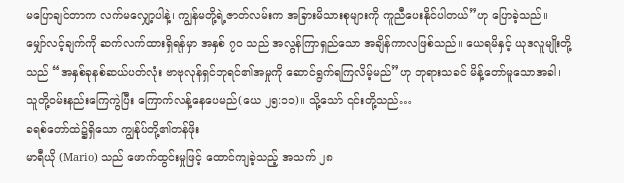မပြောချင်တာက လက်မလျှော့ပါနဲ့၊ ကျွန်မတို့ရဲ့ဇာတ်လမ်းက အခြားမိသားစုများကို ကူညီပေးနိုင်ပါတယ်”ဟု ပြောခဲ့သည်။
မျှော်လင့်ချက်ကို ဆက်လက်ထားရှိရန်မှာ အနှစ် ၇၀ သည် အလွန်ကြာရှည်သော အချိန်ကာလဖြစ်သည်။ ယေရမိနှင့် ယုဒလူမျိုးတို့သည် “အနှစ်ခုနစ်ဆယ်ပတ်လုံး ဗာဗုလုန်ရှင်ဘုရင်၏အမှုကို ဆောင်ရွက်ရကြလိမ့်မည်”ဟု ဘုရားသခင် မိန့်တော်မူသောအခါ၊ သူတို့ဝမ်းနည်းကြေကွဲပြီး ကြောက်လန့်နေပေမည်(ယေ ၂၅:၁၁)။ သို့သော် ၎င်းတို့သည်…
ခရစ်တော်ထဲ၌ရှိသော ကျွန်ုပ်တို့၏တန်ဖိုး
မာရီယို (Mario) သည် ဖောက်ထွင်းမှုဖြင့် ထောင်ကျခဲ့သည့် အသက် ၂၈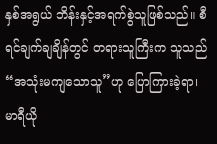နှစ်အရွယ် ဘိန်းနှင့်အရက်စွဲသူဖြစ်သည်။ စီရင်ချက်ချချိန်တွင် တရားသူကြီးက သူသည် “အသုံးမကျသောသူ”ဟု ပြောကြားခဲ့ရာ၊ မာရီယို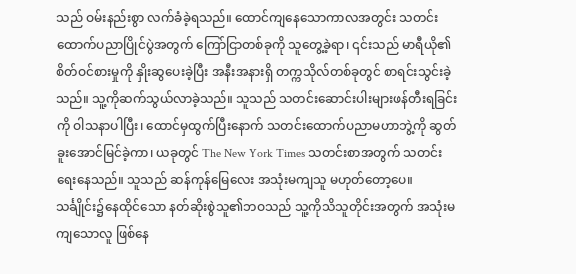သည် ဝမ်းနည်းစွာ လက်ခံခဲ့ရသည်။ ထောင်ကျနေသောကာလအတွင်း သတင်းထောက်ပညာပြိုင်ပွဲအတွက် ကြော်ငြာတစ်ခုကို သူတွေ့ခဲ့ရာ၊ ၎င်းသည် မာရီယို၏စိတ်ဝင်စားမှုကို နှိုးဆွပေးခဲ့ပြီး အနီးအနားရှိ တက္ကသိုလ်တစ်ခုတွင် စာရင်းသွင်းခဲ့သည်။ သူ့ကိုဆက်သွယ်လာခဲ့သည်။ သူသည် သတင်းဆောင်းပါးများဖန်တီးရခြင်းကို ဝါသနာပါပြီး၊ ထောင်မှထွက်ပြီးနောက် သတင်းထောက်ပညာမဟာဘွဲ့ကို ဆွတ်ခူးအောင်မြင်ခဲ့ကာ၊ ယခုတွင် The New York Times သတင်းစာအတွက် သတင်းရေးနေသည်။ သူသည် ဆန်ကုန်မြေလေး အသုံးမကျသူ မဟုတ်တော့ပေ။
သင်္ချိုင်း၌နေထိုင်သော နတ်ဆိုးစွဲသူ၏ဘဝသည် သူ့ကိုသိသူတိုင်းအတွက် အသုံးမကျသောလူ ဖြစ်နေ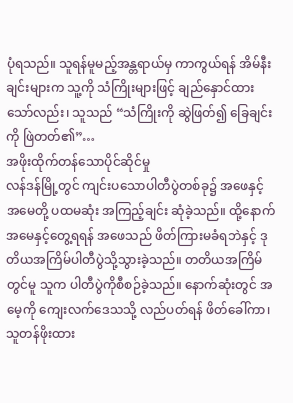ပုံရသည်။ သူရန်မူမည့်အန္တရာယ်မှ ကာကွယ်ရန် အိမ်နီးချင်းများက သူ့ကို သံကြိုးများဖြင့် ချည်နှောင်ထားသော်လည်း၊ သူသည် “သံကြိုးကို ဆွဲဖြတ်၍ ခြေချင်းကို ဖြဲတတ်၏”…
အဖိုးထိုက်တန်သောပိုင်ဆိုင်မှု
လန်ဒန်မြို့တွင် ကျင်းပသောပါတီပွဲတစ်ခု၌ အဖေနှင့်အမေတို့ ပထမဆုံး အကြည့်ချင်း ဆုံခဲ့သည်။ ထို့နောက် အမေနှင့်တွေ့ရရန် အဖေသည် ဖိတ်ကြားမခံရဘဲနှင့် ဒုတိယအကြိမ်ပါတီပွဲသို့သွားခဲ့သည်။ တတိယအကြိမ်တွင်မူ သူက ပါတီပွဲကိုစီစဉ်ခဲ့သည်။ နောက်ဆုံးတွင် အမေ့ကို ကျေးလက်ဒေသသို့ လည်ပတ်ရန် ဖိတ်ခေါ်ကာ၊ သူတန်ဖိုးထား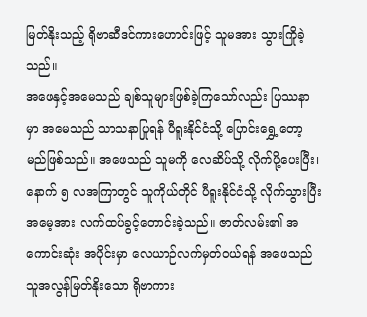မြတ်နိုးသည့် ရိုဗာဆီဒင်ကားဟောင်းဖြင့် သူမအား သွားကြိုခဲ့သည်။
အဖေနှင့်အမေသည် ချစ်သူများဖြစ်ခဲ့ကြသော်လည်း ပြဿနာမှာ အမေသည် သာသနာပြုရန် ပီရူးနိုင်ငံသို့ ပြောင်းရွှေ့တော့မည်ဖြစ်သည်။ အဖေသည် သူမကို လေဆိပ်သို့ လိုက်ပို့ပေးပြီး၊ နောက် ၅ လအကြာတွင် သူကိုယ်တိုင် ပီရူးနိုင်ငံသို့ လိုက်သွားပြီး အမေ့အား လက်ထပ်ခွင့်တောင်းခဲ့သည်။ ဇာတ်လမ်း၏ အကောင်းဆုံး အပိုင်းမှာ လေယာဉ်လက်မှတ်ဝယ်ရန် အဖေသည် သူအလွန်မြတ်နိုးသော ရိုဗာကား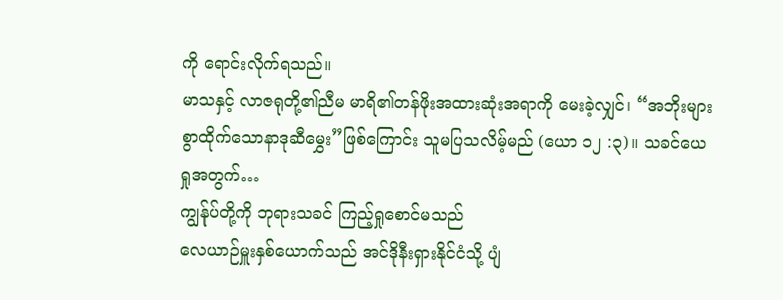ကို ရောင်းလိုက်ရသည်။
မာသနှင့် လာဇရုတို့၏ညီမ မာရိ၏တန်ဖိုးအထားဆုံးအရာကို မေးခဲ့လျှင်၊ “အဘိုးများစွာထိုက်သောနာဒုဆီမွှေး”ဖြစ်ကြောင်း သူမပြသလိမ့်မည် (ယော ၁၂ :၃)။ သခင်ယေရှုအတွက်…
ကျွန်ုပ်တို့ကို ဘုရားသခင် ကြည့်ရှုစောင်မသည်
လေယာဉ်မှူးနှစ်ယောက်သည် အင်ဒိုနီးရှားနိုင်ငံသို့ ပျံ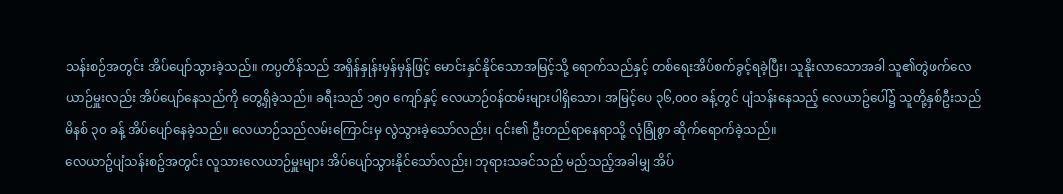သန်းစဉ်အတွင်း အိပ်ပျော်သွားခဲ့သည်။ ကပ္ပတိန်သည် အရှိန်နှုန်းမှန်မှန်ဖြင့် မောင်းနှင်နိုင်သောအမြင့်သို့ ရောက်သည်နှင့် တစ်ရေးအိပ်စက်ခွင့်ရခဲ့ပြီး၊ သူနိုးလာသောအခါ သူ၏တွဲဖက်လေယာဉ်မှူးလည်း အိပ်ပျော်နေသည်ကို တွေ့ရှိခဲ့သည်။ ခရီးသည် ၁၅၀ ကျော်နှင့် လေယာဉ်ဝန်ထမ်းများပါရှိသော၊ အမြင့်ပေ ၃၆,၀၀၀ ခန့်တွင် ပျံသန်းနေသည့် လေယာဥ်ပေါ်၌ သူတို့နှစ်ဦးသည် မိနစ် ၃၀ ခန့် အိပ်ပျော်နေခဲ့သည်။ လေယာဉ်သည်လမ်းကြောင်းမှ လွဲသွားခဲ့သော်လည်း၊ ၎င်း၏ ဦးတည်ရာနေရာသို့ လုံခြုံစွာ ဆိုက်ရောက်ခဲ့သည်။
လေယာဥ်ပျံသန်းစဥ်အတွင်း လူသားလေယာဉ်မှူးများ အိပ်ပျော်သွားနိုင်သော်လည်း၊ ဘုရားသခင်သည် မည်သည့်အခါမျှ အိပ်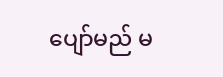ပျော်မည် မ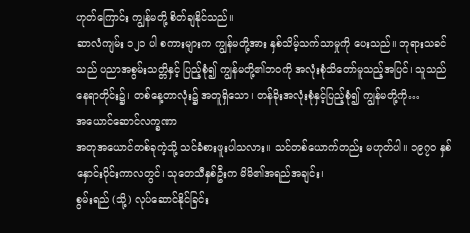ဟုတ်ကြောင်း ကျွန်မတို့ စိတ်ချနိုင်သည်။
ဆာလံကျမ်း ၁၂၁ ပါ စကားများက ကျွန်မတို့အား နှစ်သိမ့်သက်သာမှုကို ပေးသည်။ ဘုရားသခင်သည် ပညာအစွမ်းသတ္တိနှင့် ပြည့်စုံ၍ ကျွန်မတို့၏ဘဝကို အလုံးစုံသိတော်မူသည့်အပြင်၊ သူသည် နေရာတိုင်း၌၊ တစ်နေ့တာလုံး၌ အတူရှိသော၊ တန်ခိုးအလုံးစုံနှင့်ပြည့်စုံ၍ ကျွန်မတို့ကို…
အယောင်ဆောင်လက္ခဏာ
အတုအယောင်တစ်ခုကဲ့သို့ သင်ခံစားဖူးပါသလား။ သင်တစ်ယောက်တည်း မဟုတ်ပါ။ ၁၉၇၀ နှစ်နှောင်းပိုင်းကာလတွင်၊ သုတေသီနှစ်ဦးက မိမိ၏အရည်အချင်း၊
စွမ်းရည် (သို့) လုပ်ဆောင်နိုင်ခြင်း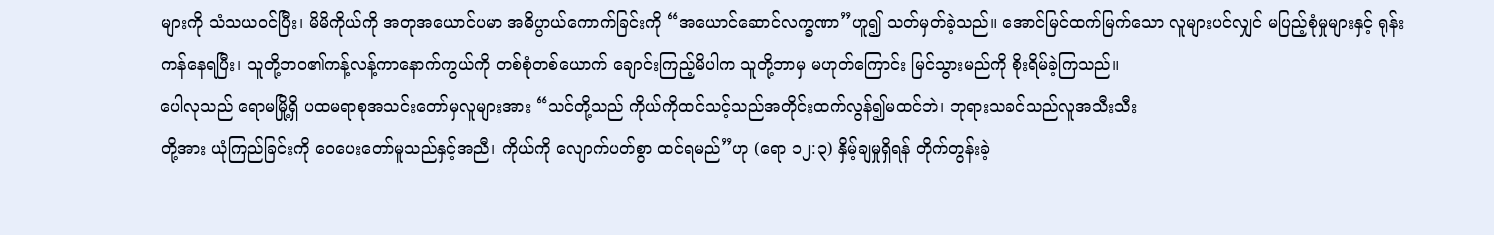များကို သံသယဝင်ပြီး၊ မိမိကိုယ်ကို အတုအယောင်ပမာ အဓိပ္ပာယ်ကောက်ခြင်းကို “အယောင်ဆောင်လက္ခဏာ”ဟူ၍ သတ်မှတ်ခဲ့သည်။ အောင်မြင်ထက်မြက်သော လူများပင်လျှင် မပြည့်စုံမှုများနှင့် ရုန်းကန်နေရပြီး၊ သူတို့ဘဝ၏ကန့်လန့်ကာနောက်ကွယ်ကို တစ်စုံတစ်ယောက် ချောင်းကြည့်မိပါက သူတို့ဘာမှ မဟုတ်ကြောင်း မြင်သွားမည်ကို စိုးရိမ်ခဲ့ကြသည်။
ပေါလုသည် ရောမမြို့ရှိ ပထမရာစုအသင်းတော်မှလူများအား “သင်တို့သည် ကိုယ်ကိုထင်သင့်သည်အတိုင်းထက်လွန်၍မထင်ဘဲ၊ ဘုရားသခင်သည်လူအသီးသီး
တို့အား ယုံကြည်ခြင်းကို ဝေပေးတော်မူသည်နှင့်အညီ၊ ကိုယ်ကို လျောက်ပတ်စွာ ထင်ရမည်”ဟု (ရော ၁၂:၃) နှိမ့်ချမှုရှိရန် တိုက်တွန်းခဲ့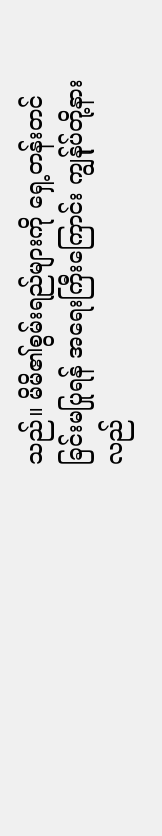သည်။ မိမိ၏စွမ်းရည်များကို ရှေ့တန်းတင်ခြင်းမပြုရန် အရေးကြီးကြောင်း ကျွန်ုပ်တို့နားလည်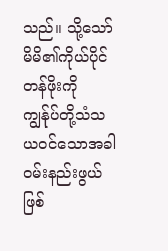သည်။ သို့သော် မိမိ၏ကိုယ်ပိုင်တန်ဖိုးကို ကျွန်ုပ်တို့သံသယဝင်သောအခါ ဝမ်းနည်းဖွယ်ဖြစ်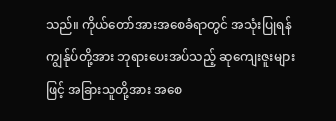သည်။ ကိုယ်တော်အားအစေခံရာတွင် အသုံးပြုရန် ကျွန်ုပ်တို့အား ဘုရားပေးအပ်သည့် ဆုကျေးဇူးများဖြင့် အခြားသူတို့အား အစေ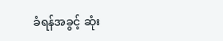ခံရန်အခွင့် ဆုံး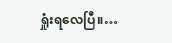ရှုံးရလေပြီ။…